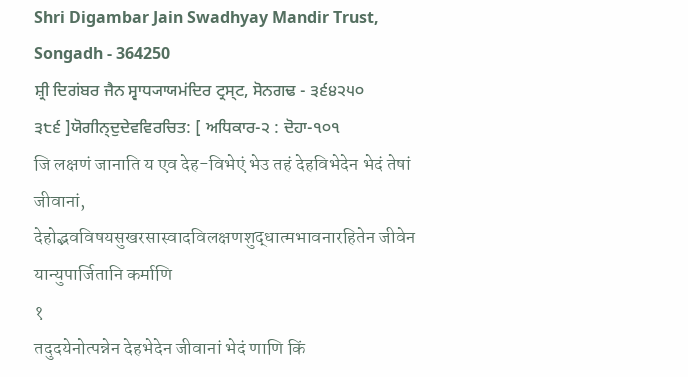Shri Digambar Jain Swadhyay Mandir Trust, Songadh - 364250
ਸ਼੍ਰੀ ਦਿਗਂਬਰ ਜੈਨ ਸ੍ਵਾਧ੍ਯਾਯਮਂਦਿਰ ਟ੍ਰਸ੍ਟ, ਸੋਨਗਢ - ੩੬੪੨੫੦
੩੮੬ ]ਯੋਗੀਨ੍ਦੁਦੇਵਵਿਰਚਿਤ: [ ਅਧਿਕਾਰ-੨ : ਦੋਹਾ-੧੦੧
जि लक्षणं जानाति य एव देह-विभेएं भेउ तहं देहविभेदेन भेदं तेषां जीवानां,
देहोद्भवविषयसुखरसास्वादविलक्षणशुद्धात्मभावनारहितेन जीवेन यान्युपार्जितानि कर्माणि
१
तदुदयेनोत्पन्नेन देहभेदेन जीवानां भेदं णाणि किं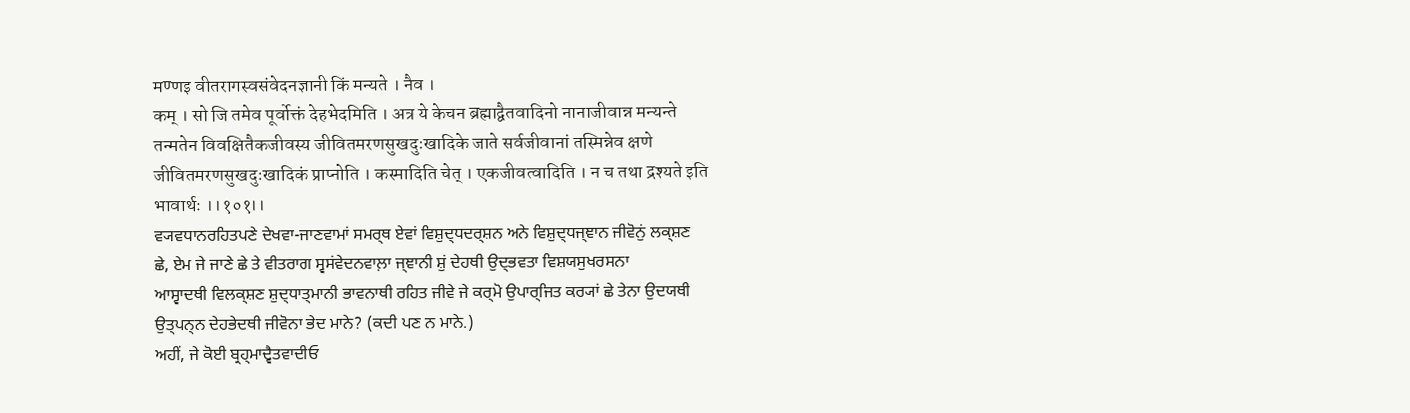मण्णइ वीतरागस्वसंवेदनज्ञानी किं मन्यते । नैव ।
कम् । सो जि तमेव पूर्वोक्तं देहभेदमिति । अत्र ये केचन ब्रह्माद्वैतवादिनो नानाजीवान्न मन्यन्ते
तन्मतेन विवक्षितैकजीवस्य जीवितमरणसुखदुःखादिके जाते सर्वजीवानां तस्मिन्नेव क्षणे
जीवितमरणसुखदुःखादिकं प्राप्नोति । कस्मादिति चेत् । एकजीवत्वादिति । न च तथा द्रश्यते इति
भावार्थः ।।१०१।।
ਵ੍ਯਵਧਾਨਰਹਿਤਪਣੇ ਦੇਖਵਾ-ਜਾਣਵਾਮਾਂ ਸਮਰ੍ਥ ਏਵਾਂ ਵਿਸ਼ੁਦ੍ਧਦਰ੍ਸ਼ਨ ਅਨੇ ਵਿਸ਼ੁਦ੍ਧਜ੍ਞਾਨ ਜੀਵੋਨੁਂ ਲਕ੍ਸ਼ਣ
ਛੇ, ਏਮ ਜੇ ਜਾਣੇ ਛੇ ਤੇ ਵੀਤਰਾਗ ਸ੍ਵਸਂਵੇਦਨਵਾਲ਼ਾ ਜ੍ਞਾਨੀ ਸ਼ੁਂ ਦੇਹਥੀ ਉਦ੍ਭਵਤਾ ਵਿਸ਼ਯਸੁਖਰਸਨਾ
ਆਸ੍ਵਾਦਥੀ ਵਿਲਕ੍ਸ਼ਣ ਸ਼ੁਦ੍ਧਾਤ੍ਮਾਨੀ ਭਾਵਨਾਥੀ ਰਹਿਤ ਜੀਵੇ ਜੇ ਕਰ੍ਮੋ ਉਪਾਰ੍ਜਿਤ ਕਰ੍ਯਾਂ ਛੇ ਤੇਨਾ ਉਦਯਥੀ
ਉਤ੍ਪਨ੍ਨ ਦੇਹਭੇਦਥੀ ਜੀਵੋਨਾ ਭੇਦ ਮਾਨੇ? (ਕਦੀ ਪਣ ਨ ਮਾਨੇ.)
ਅਹੀਂ, ਜੇ ਕੋਈ ਬ੍ਰਹ੍ਮਾਦ੍ਵੈਤਵਾਦੀਓ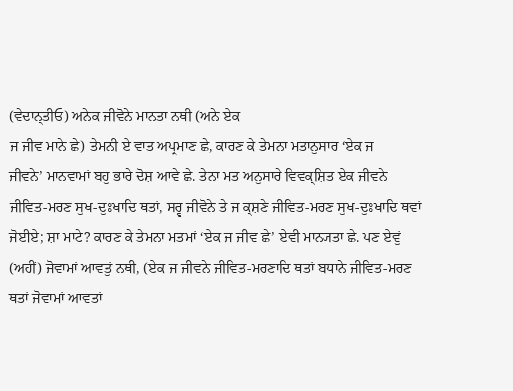(ਵੇਦਾਨ੍ਤੀਓ) ਅਨੇਕ ਜੀਵੋਨੇ ਮਾਨਤਾ ਨਥੀ (ਅਨੇ ਏਕ
ਜ ਜੀਵ ਮਾਨੇ ਛੇ) ਤੇਮਨੀ ਏ ਵਾਤ ਅਪ੍ਰਮਾਣ ਛੇ, ਕਾਰਣ ਕੇ ਤੇਮਨਾ ਮਤਾਨੁਸਾਰ ‘ਏਕ ਜ
ਜੀਵਨੇ’ ਮਾਨਵਾਮਾਂ ਬਹੁ ਭਾਰੇ ਦੋਸ਼ ਆਵੇ ਛੇ. ਤੇਨਾ ਮਤ ਅਨੁਸਾਰੇ ਵਿਵਕ੍ਸ਼ਿਤ ਏਕ ਜੀਵਨੇ
ਜੀਵਿਤ-ਮਰਣ ਸੁਖ-ਦੁਃਖਾਦਿ ਥਤਾਂ, ਸਰ੍ਵ ਜੀਵੋਨੇ ਤੇ ਜ ਕ੍ਸ਼ਣੇ ਜੀਵਿਤ-ਮਰਣ ਸੁਖ-ਦੁਃਖਾਦਿ ਥਵਾਂ
ਜੋਈਏ; ਸ਼ਾ ਮਾਟੇ? ਕਾਰਣ ਕੇ ਤੇਮਨਾ ਮਤਮਾਂ ‘ਏਕ ਜ ਜੀਵ ਛੇ’ ਏਵੀ ਮਾਨ੍ਯਤਾ ਛੇ. ਪਣ ਏਵੁਂ
(ਅਹੀਂ) ਜੋਵਾਮਾਂ ਆਵਤੁਂ ਨਥੀ, (ਏਕ ਜ ਜੀਵਨੇ ਜੀਵਿਤ-ਮਰਣਾਦਿ ਥਤਾਂ ਬਧਾਨੇ ਜੀਵਿਤ-ਮਰਣ
ਥਤਾਂ ਜੋਵਾਮਾਂ ਆਵਤਾਂ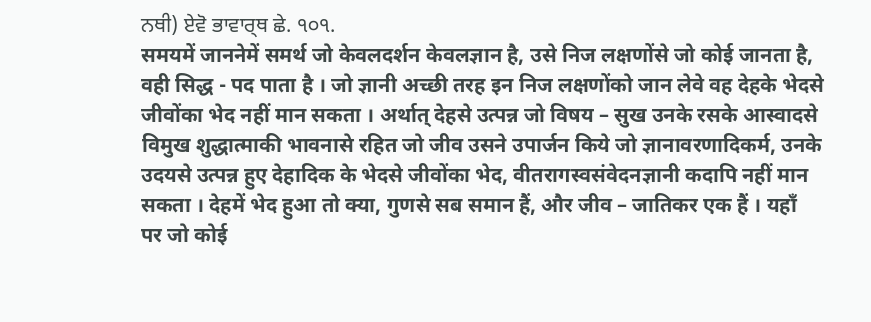ਨਥੀ) ਏਵੋ ਭਾਵਾਰ੍ਥ ਛੇ. ੧੦੧.
समयमें जाननेमें समर्थ जो केवलदर्शन केवलज्ञान है, उसे निज लक्षणोंसे जो कोई जानता है,
वही सिद्ध - पद पाता है । जो ज्ञानी अच्छी तरह इन निज लक्षणोंको जान लेवे वह देहके भेदसे
जीवोंका भेद नहीं मान सकता । अर्थात् देहसे उत्पन्न जो विषय – सुख उनके रसके आस्वादसे
विमुख शुद्धात्माकी भावनासे रहित जो जीव उसने उपार्जन किये जो ज्ञानावरणादिकर्म, उनके
उदयसे उत्पन्न हुए देहादिक के भेदसे जीवोंका भेद, वीतरागस्वसंवेदनज्ञानी कदापि नहीं मान
सकता । देहमें भेद हुआ तो क्या, गुणसे सब समान हैं, और जीव – जातिकर एक हैं । यहाँ
पर जो कोई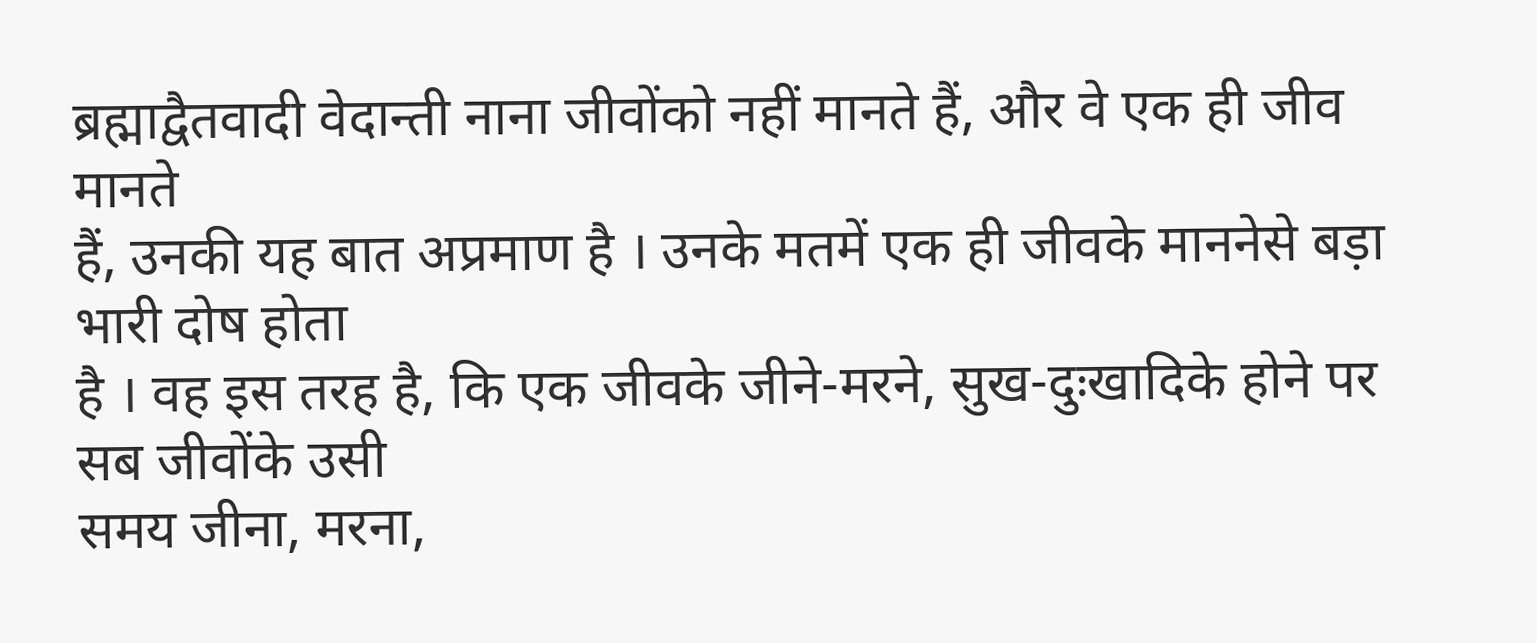ब्रह्माद्वैतवादी वेदान्ती नाना जीवोंको नहीं मानते हैं, और वे एक ही जीव मानते
हैं, उनकी यह बात अप्रमाण है । उनके मतमें एक ही जीवके माननेसे बड़ा भारी दोष होता
है । वह इस तरह है, कि एक जीवके जीने-मरने, सुख-दुःखादिके होने पर सब जीवोंके उसी
समय जीना, मरना,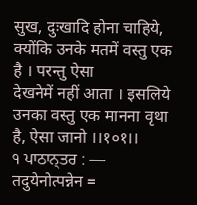सुख, दुःखादि होना चाहिये, क्योंकि उनके मतमें वस्तु एक है । परन्तु ऐसा
देखनेमें नहीं आता । इसलिये उनका वस्तु एक मानना वृथा है, ऐसा जानो ।।१०१।।
੧ ਪਾਠਾਨ੍ਤਰ : — तदुयेनोत्पन्नेन =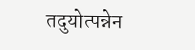तदुयोत्पन्नेन